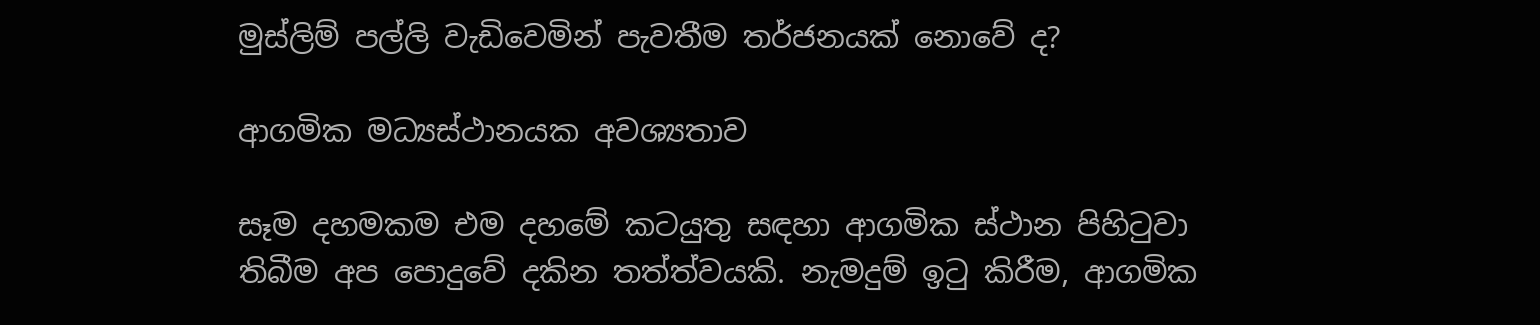මුස්ලිම් පල්ලි වැඩිවෙමින් පැවතීම තර්ජනයක් නොවේ ද?

ආගමික මධ්‍යස්ථානයක අවශ්‍යතාව

සෑම දහමකම එම දහමේ කටයුතු සඳහා ආගමික ස්ථාන පිහිටුවා තිබීම අප පොදුවේ දකින තත්ත්වයකි. නැමදුම් ඉටු කිරීම, ආගමික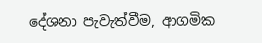දේශනා පැවැත්වීම, ආගමික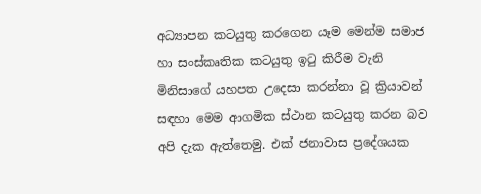අධ්‍යාපන කටයුතු කරගෙන යෑම මෙන්ම සමාජ හා සංස්කෘතික කටයුතු ඉටු කිරීම වැනි මිනිසාගේ යහපත උදෙසා කරන්නා වූ ක්‍රියාවන් සඳහා මෙම ආගමික ස්ථාන කටයුතු කරන බව අපි දැක ඇත්තෙමු. එක් ජනාවාස ප්‍රදේශයක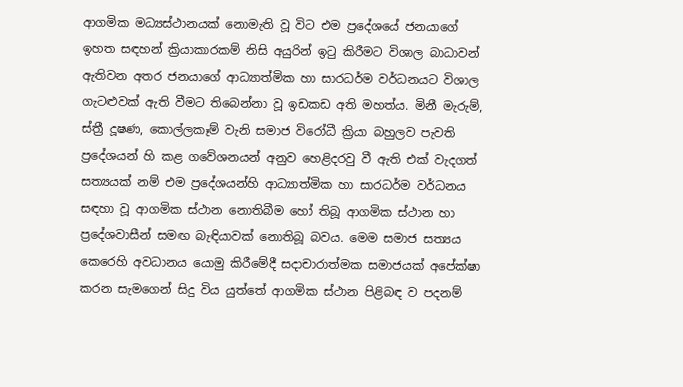ආගමික මධ්‍යස්ථානයක් නොමැති වූ විට එම ප්‍රදේශයේ ජනයාගේ ඉහත සඳහන් ක්‍රියාකාරකම් නිසි අයුරින් ඉටු කිරීමට විශාල බාධාවන් ඇතිවන අතර ජනයාගේ ආධ්‍යාත්මික හා සාරධර්ම වර්ධනයට විශාල ගැටළුවක් ඇති වීමට තිබෙන්නා වූ ඉඩකඩ අති මහත්ය. මිනී මැරුම්, ස්ත්‍රී දූෂණ, කොල්ලකෑම් වැනි සමාජ විරෝධී ක්‍රියා බහුලව පැවති ප්‍රදේශයන් හි කළ ගවේශනයන් අනුව හෙළිදරවු වී ඇති එක් වැදගත් සත්‍යයක් නම් එම ප්‍රදේශයන්හි ආධ්‍යාත්මික හා සාරධර්ම වර්ධනය සඳහා වූ ආගමික ස්ථාන නොතිබීම හෝ තිබූ ආගමික ස්ථාන හා ප්‍රදේශවාසීන් සමඟ බැඳියාවක් නොතිබූ බවය. මෙම සමාජ සත්‍යය කෙරෙහි අවධානය යොමු කිරීමේදී සදාචාරාත්මක සමාජයක් අපේක්ෂා කරන සැමගෙන් සිදු විය යුත්තේ ආගමික ස්ථාන පිළිබඳ ව පදනම්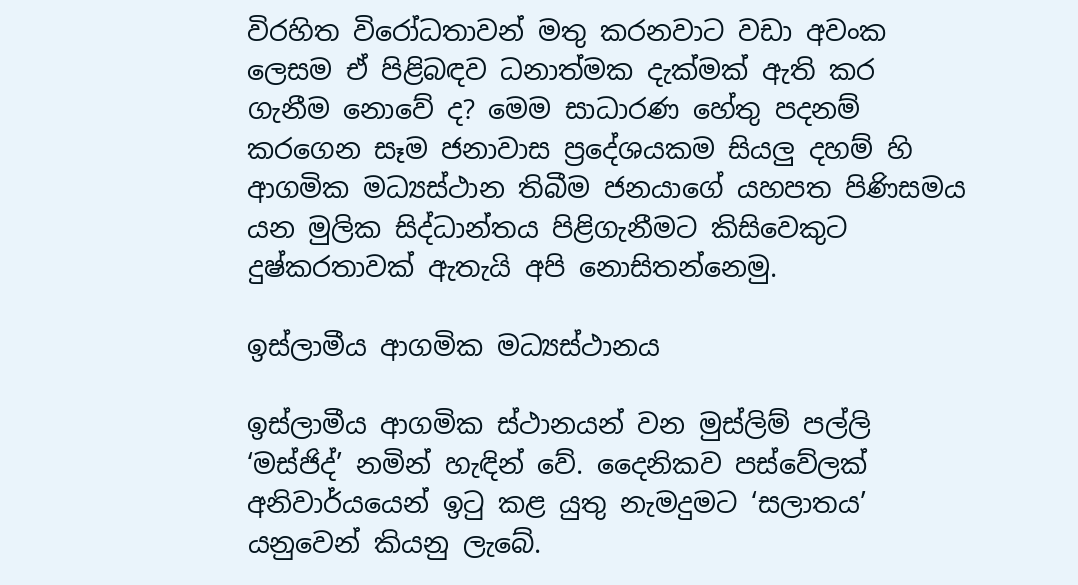විරහිත විරෝධතාවන් මතු කරනවාට වඩා අවංක ලෙසම ඒ පිළිබඳව ධනාත්මක දැක්මක් ඇති කර ගැනීම නොවේ ද? මෙම සාධාරණ හේතු පදනම් කරගෙන සෑම ජනාවාස ප්‍රදේශයකම සියලු දහම් හි ආගමික මධ්‍යස්ථාන තිබීම ජනයාගේ යහපත පිණිසමය යන මුලික සිද්ධාන්තය පිළිගැනීමට කිසිවෙකුට දුෂ්කරතාවක් ඇතැයි අපි නොසිතන්නෙමු.

ඉස්ලාමීය ආගමික මධ්‍යස්ථානය

ඉස්ලාමීය ආගමික ස්ථානයන් වන මුස්ලිම් පල්ලි ‘මස්ජිද්’ නමින් හැඳින් වේ. දෛනිකව පස්වේලක් අනිවාර්යයෙන් ඉටු කළ යුතු නැමදුමට ‘සලාතය’ යනුවෙන් කියනු ලැබේ.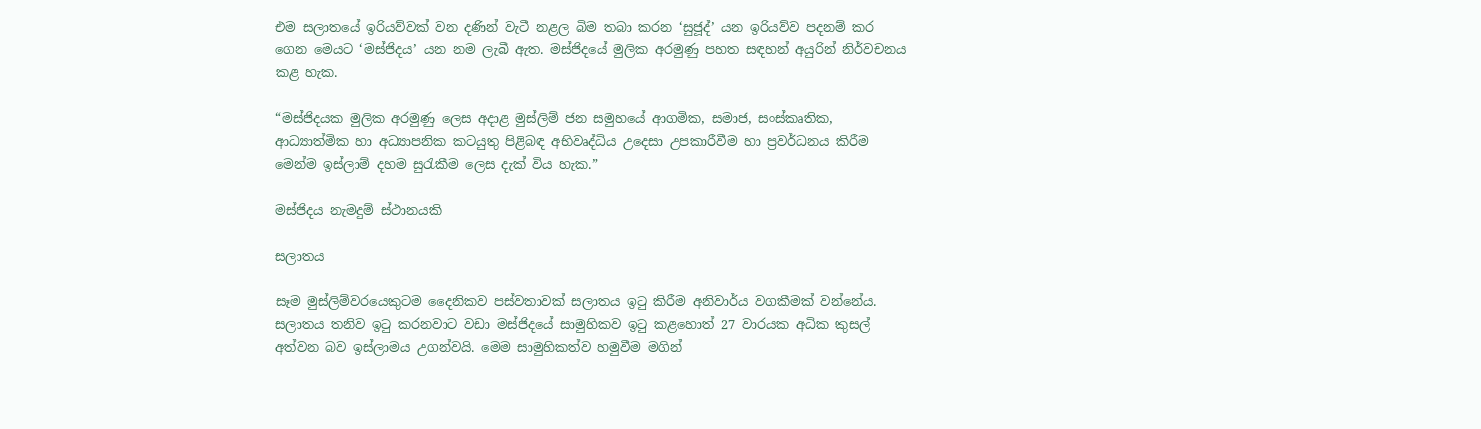එම සලාතයේ ඉරියව්වක් වන දණින් වැටී නළල බිම තබා කරන ‘සුජූද්’ යන ඉරියව්ව පදනම් කර ගෙන මෙයට ‘මස්ජිදය’ යන නම ලැබී ඇත. මස්ජිදයේ මුලික අරමුණු පහත සඳහන් අයුරින් නිර්වචනය කළ හැක.

“මස්ජිදයක මුලික අරමුණු ලෙස අදාළ මුස්ලිම් ජන සමුහයේ ආගමික, සමාජ, සංස්කෘතික, ආධ්‍යාත්මික හා අධ්‍යාපනික කටයුතු පිළිබඳ අභිවෘද්ධිය උදෙසා උපකාරීවීම හා ප්‍රවර්ධනය කිරීම මෙන්ම ඉස්ලාම් දහම සුරැකීම ලෙස දැක් විය හැක.”

මස්ජිදය නැමදුම් ස්ථානයකි

සලාතය

සෑම මුස්ලිම්වරයෙකුටම දෛනිකව පස්වතාවක් සලාතය ඉටු කිරීම අනිවාර්ය වගකීමක් වන්නේය. සලාතය තනිව ඉටු කරනවාට වඩා මස්ජිදයේ සාමුහිකව ඉටු කළහොත් 27 වාරයක අධික කුසල් අත්වන බව ඉස්ලාමය උගන්වයි. මෙම සාමුහිකත්ව හමුවීම මගින්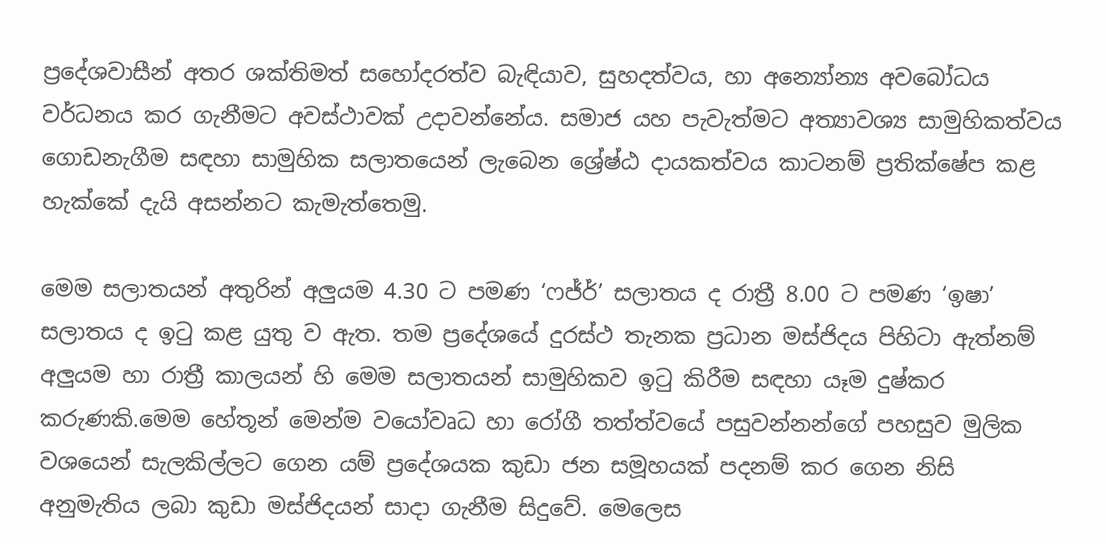ප්‍රදේශවාසීන් අතර ශක්තිමත් සහෝදරත්ව බැඳියාව, සුහදත්වය, හා අන්‍යෝන්‍ය අවබෝධය වර්ධනය කර ගැනීමට අවස්ථාවක් උදාවන්නේය. සමාජ යහ පැවැත්මට අත්‍යාවශ්‍ය සාමුහිකත්වය ගොඩනැගීම සඳහා සාමුහික සලාතයෙන් ලැබෙන ශ්‍රේෂ්ඨ දායකත්වය කාටනම් ප්‍රතික්ෂේප කළ හැක්කේ දැයි අසන්නට කැමැත්තෙමු.

මෙම සලාතයන් අතුරින් අලුයම 4.30 ට පමණ ‘ෆජ්ර්’ සලාතය ද රාත්‍රී 8.00 ට පමණ ‘ඉෂා’ සලාතය ද ඉටු කළ යුතු ව ඇත. තම ප්‍රදේශයේ දුරස්ථ තැනක ප්‍රධාන මස්ජිදය පිහිටා ඇත්නම් අලුයම හා රාත්‍රී කාලයන් හි මෙම සලාතයන් සාමුහිකව ඉටු කිරීම සඳහා යෑම දුෂ්කර කරුණකි.මෙම හේතූන් මෙන්ම වයෝවෘධ හා රෝගී තත්ත්වයේ පසුවන්නන්ගේ පහසුව මුලික වශයෙන් සැලකිල්ලට ගෙන යම් ප්‍රදේශයක කුඩා ජන සමූහයක් පදනම් කර ගෙන නිසි අනුමැතිය ලබා කුඩා මස්ජිදයන් සාදා ගැනීම සිදුවේ. මෙලෙස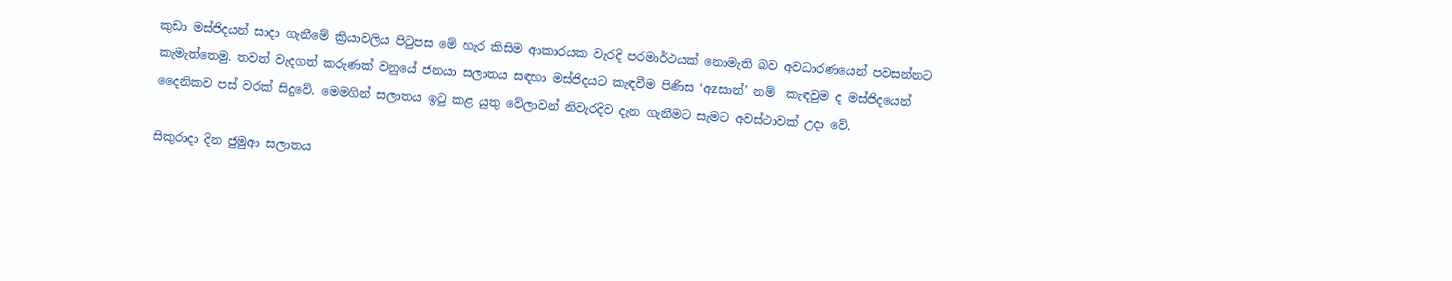කුඩා මස්ජිදයන් සාදා ගැනීමේ ක්‍රියාවලිය පිටුපස මේ හැර කිසිම ආකාරයක වැරදි පරමාර්ථයක් නොමැති බව අවධාරණයෙන් පවසන්නට කැමැත්තෙමු. තවත් වැදගත් කරුණක් වනුයේ ජනයා සලාතය සඳහා මස්ජිදයට කැඳවීම පිණිස ‘අzසාන්’ නම්  කැඳවුම ද මස්ජිදයෙන් දෛනිකව පස් වරක් සිදුවේ. මෙමගින් සලාතය ඉටු කළ යුතු වේලාවන් නිවැරදිව දැන ගැනීමට සැමට අවස්ථාවක් උදා වේ.

සිකුරාදා දින ජුමුආ සලාතය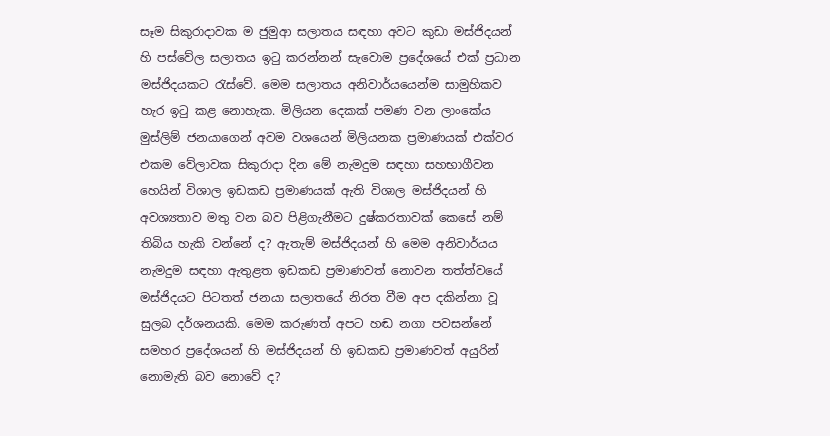සෑම සිකුරාදාවක ම ජුමුආ සලාතය සඳහා අවට කුඩා මස්ජිදයන් හි පස්වේල සලාතය ඉටු කරන්නන් සැවොම ප්‍රදේශයේ එක් ප්‍රධාන මස්ජිදයකට රැස්වේ. මෙම සලාතය අනිවාර්යයෙන්ම සාමුහිකව හැර ඉටු කළ නොහැක. මිලියන දෙකක් පමණ වන ලාංකේය මුස්ලිම් ජනයාගෙන් අවම වශයෙන් මිලියනක ප්‍රමාණයක් එක්වර එකම වේලාවක සිකුරාදා දින මේ නැමදුම සඳහා සහභාගීවන හෙයින් විශාල ඉඩකඩ ප්‍රමාණයක් ඇති විශාල මස්ජිදයන් හි අවශ්‍යතාව මතු වන බව පිළිගැනීමට දුෂ්කරතාවක් කෙසේ නම් තිබිය හැකි වන්නේ ද? ඇතැම් මස්ජිදයන් හි මෙම අනිවාර්යය නැමදුම සඳහා ඇතුළත ඉඩකඩ ප්‍රමාණවත් නොවන තත්ත්වයේ මස්ජිදයට පිටතත් ජනයා සලාතයේ නිරත වීම අප දකින්නා වූ සුලබ දර්ශනයකි. මෙම කරුණත් අපට හඬ නගා පවසන්නේ සමහර ප්‍රදේශයන් හි මස්ජිදයන් හි ඉඩකඩ ප්‍රමාණවත් අයුරින් නොමැති බව නොවේ ද?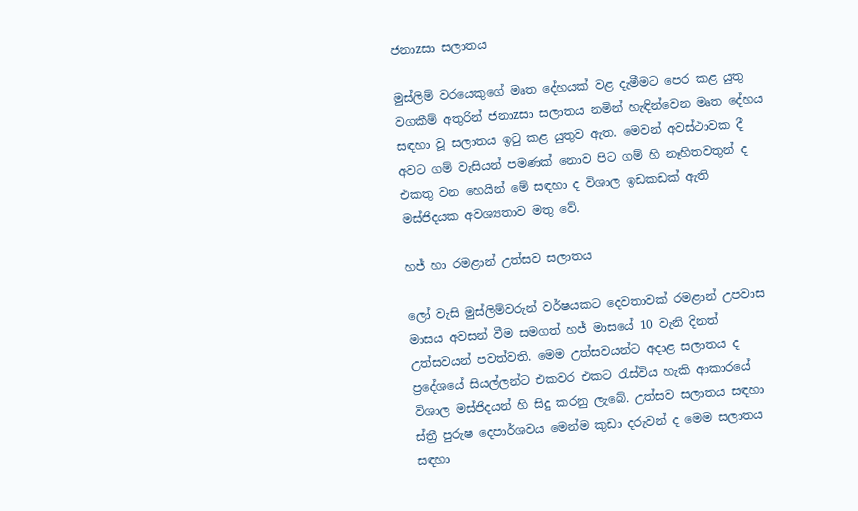ජනාzසා සලාතය

මුස්ලිම් වරයෙකුගේ මෘත දේහයක් වළ දැමීමට පෙර කළ යුතු වගකීම් අතුරින් ජනාzසා සලාතය නමින් හැඳින්වෙන මෘත දේහය සඳහා වූ සලාතය ඉටු කළ යුතුව ඇත. මෙවන් අවස්ථාවක දී අවට ගම් වැසියන් පමණක් නොව පිට ගම් හි නෑහිතවතුන් ද එකතු වන හෙයින් මේ සඳහා ද විශාල ඉඩකඩක් ඇති මස්ජිදයක අවශ්‍යතාව මතු වේ.

හජ් හා රමළාන් උත්සව සලාතය

ලෝ වැසි මුස්ලිම්වරුන් වර්ෂයකට දෙවතාවක් රමළාන් උපවාස මාසය අවසන් වීම සමගත් හජ් මාසයේ 10 වැනි දිනත් උත්සවයන් පවත්වති. මෙම උත්සවයන්ට අදාළ සලාතය ද ප්‍රදේශයේ සියල්ලන්ට එකවර එකට රැස්විය හැකි ආකාරයේ  විශාල මස්ජිදයන් හි සිදු කරනු ලැබේ. උත්සව සලාතය සඳහා ස්ත්‍රී පුරුෂ දෙපාර්ශවය මෙන්ම කුඩා දරුවන් ද මෙම සලාතය සඳහා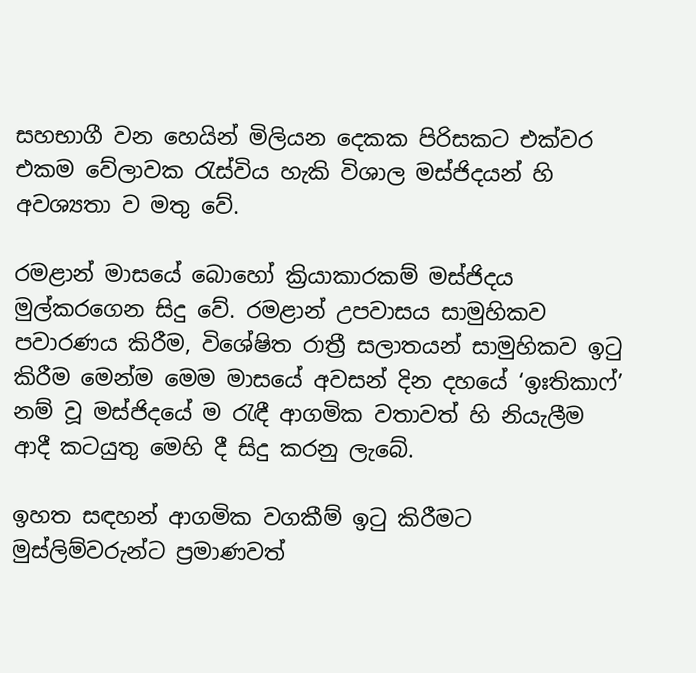සහභාගී වන හෙයින් මිලියන දෙකක පිරිසකට එක්වර එකම වේලාවක රැස්විය හැකි විශාල මස්ජිදයන් හි අවශ්‍යතා ව මතු වේ.

රමළාන් මාසයේ බොහෝ ක්‍රියාකාරකම් මස්ජිදය මුල්කරගෙන සිදු වේ. රමළාන් උපවාසය සාමුහිකව පවාරණය කිරීම, විශේෂිත රාත්‍රී සලාතයන් සාමුහිකව ඉටු කිරීම මෙන්ම මෙම මාසයේ අවසන් දින දහයේ ‘ඉඃතිකාෆ්’ නම් වූ මස්ජිදයේ ම රැඳී ආගමික වතාවත් හි නියැලීම ආදී කටයුතු මෙහි දී සිදු කරනු ලැබේ.

ඉහත සඳහන් ආගමික වගකීම් ඉටු කිරීමට මුස්ලිම්වරුන්ට ප්‍රමාණවත්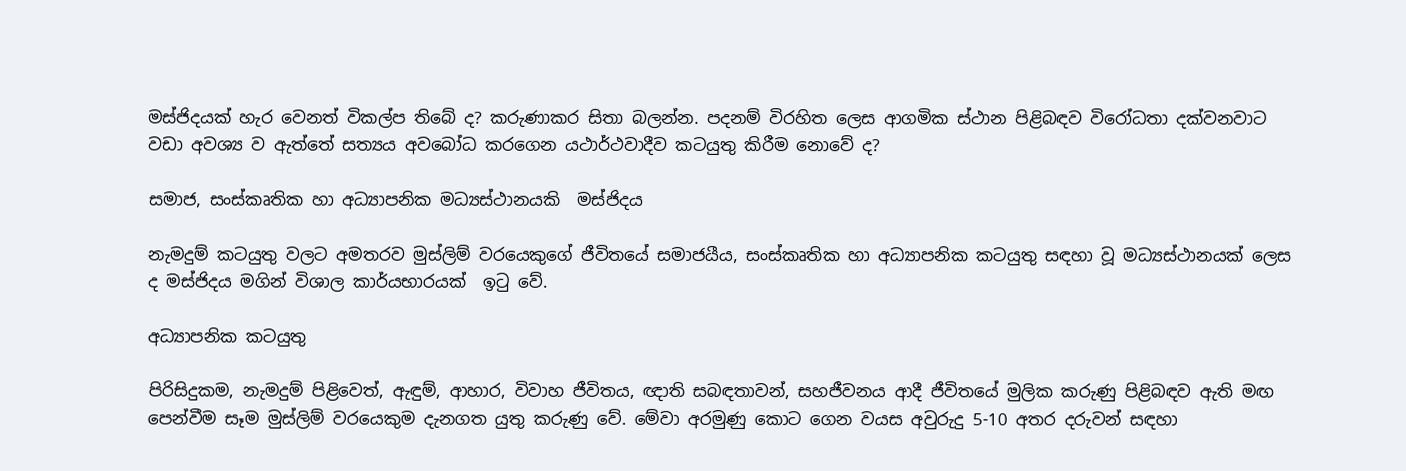මස්ජිදයක් හැර වෙනත් විකල්ප තිබේ ද? කරුණාකර සිතා බලන්න. පදනම් විරහිත ලෙස ආගමික ස්ථාන පිළිබඳව විරෝධතා දක්වනවාට වඩා අවශ්‍ය ව ඇත්තේ සත්‍යය අවබෝධ කරගෙන යථාර්ථවාදීව කටයුතු කිරීම නොවේ ද?

සමාජ, සංස්කෘතික හා අධ්‍යාපනික මධ්‍යස්ථානයකි  මස්ජිදය

නැමදුම් කටයුතු වලට අමතරව මුස්ලිම් වරයෙකුගේ ජීවිතයේ සමාජයීය, සංස්කෘතික හා අධ්‍යාපනික කටයුතු සඳහා වූ මධ්‍යස්ථානයක් ලෙස ද මස්ජිදය මගින් විශාල කාර්යභාරයක්  ඉටු වේ.

අධ්‍යාපනික කටයුතු

පිරිසිදුකම, නැමදුම් පිළිවෙත්, ඇඳුම්, ආහාර, විවාහ ජීවිතය, ඥාති සබඳතාවන්, සහජීවනය ආදී ජීවිතයේ මුලික කරුණු පිළිබඳව ඇති මඟ පෙන්වීම සෑම මුස්ලිම් වරයෙකුම දැනගත යුතු කරුණු වේ. මේවා අරමුණු කොට ගෙන වයස අවුරුදු 5-10 අතර දරුවන් සඳහා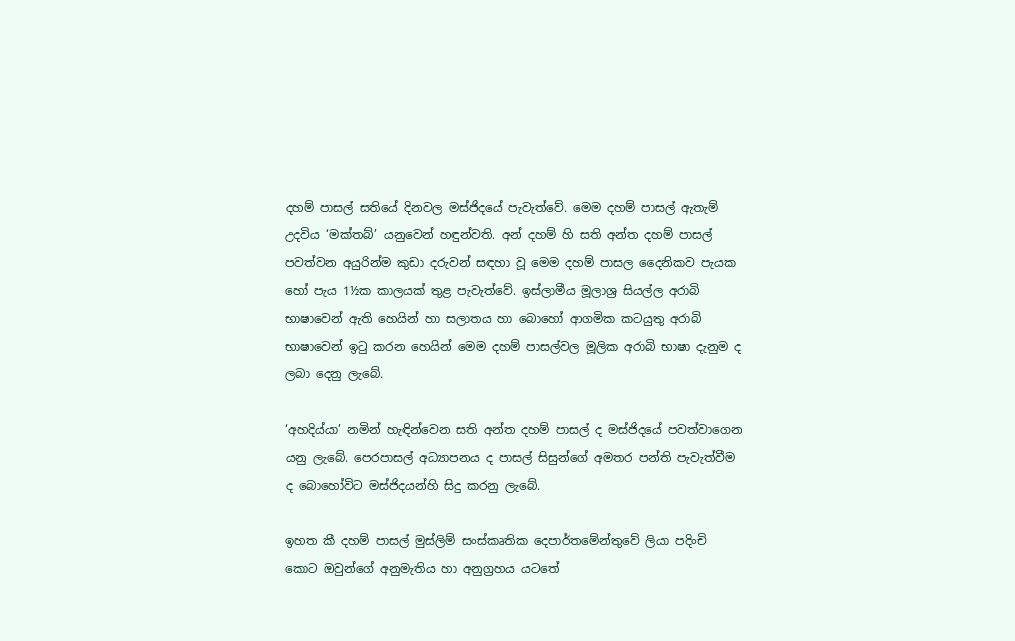දහම් පාසල් සතියේ දිනවල මස්ජිදයේ පැවැත්වේ. මෙම දහම් පාසල් ඇතැම් උදවිය ‘මක්තබ්’ යනුවෙන් හඳුන්වති. අන් දහම් හි සති අන්ත දහම් පාසල් පවත්වන අයුරින්ම කුඩා දරුවන් සඳහා වූ මෙම දහම් පාසල දෛනිකව පැයක හෝ පැය 1½ක කාලයක් තුළ පැවැත්වේ. ඉස්ලාමීය මූලාශ්‍ර සියල්ල අරාබි භාෂාවෙන් ඇති හෙයින් හා සලාතය හා බොහෝ ආගමික කටයුතු අරාබි භාෂාවෙන් ඉටු කරන හෙයින් මෙම දහම් පාසල්වල මූලික අරාබි භාෂා දැනුම ද ලබා දෙනු ලැබේ.

‘අහදිය්යා’ නමින් හැඳින්වෙන සති අන්ත දහම් පාසල් ද මස්ජිදයේ පවත්වාගෙන යනු ලැබේ. පෙරපාසල් අධ්‍යාපනය ද පාසල් සිසුන්ගේ අමතර පන්ති පැවැත්වීම ද බොහෝවිට මස්ජිදයන්හි සිදු කරනු ලැබේ.

ඉහත කී දහම් පාසල් මුස්ලිම් සංස්කෘතික දෙපාර්තමේන්තුවේ ලියා පදිංචි කොට ඔවුන්ගේ අනුමැතිය හා අනුග්‍රහය යටතේ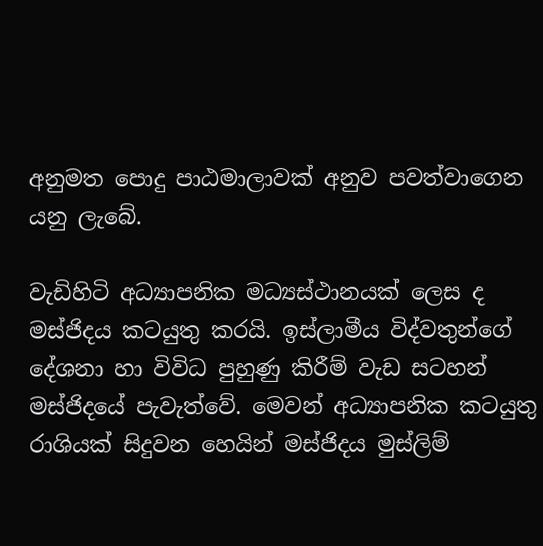අනුමත පොදු පාඨමාලාවක් අනුව පවත්වාගෙන යනු ලැබේ.

වැඩිහිටි අධ්‍යාපනික මධ්‍යස්ථානයක් ලෙස ද මස්ජිදය කටයුතු කරයි. ඉස්ලාමීය විද්වතුන්ගේ දේශනා හා විවිධ පුහුණු කිරීම් වැඩ සටහන් මස්ජිදයේ පැවැත්වේ. මෙවන් අධ්‍යාපනික කටයුතු රාශියක් සිදුවන හෙයින් මස්ජිදය මුස්ලිම්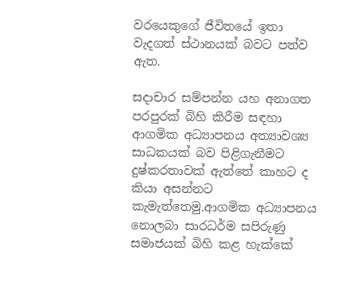වරයෙකුගේ ජීවිතයේ ඉතා වැදගත් ස්ථානයක් බවට පත්ව ඇත.

සදාචාර සම්පන්න යහ අනාගත පරපුරක් බිහි කිරීම සඳහා ආගමික අධ්‍යාපනය අත්‍යාවශ්‍ය සාධකයක් බව පිළිගැනීමට දුෂ්කරතාවක් ඇත්තේ කාහට ද කියා අසන්නට කැමැත්තෙමු.ආගමික අධ්‍යාපනය නොලබා සාරධර්ම සපිරුණු සමාජයක් බිහි කළ හැක්කේ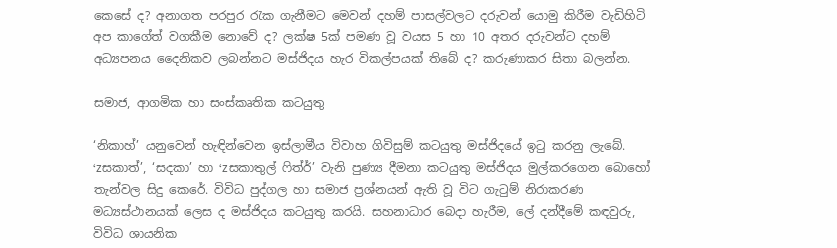කෙසේ ද? අනාගත පරපුර රැක ගැනීමට මෙවන් දහම් පාසල්වලට දරුවන් යොමු කිරීම වැඩිහිටි අප කාගේත් වගකීම නොවේ ද? ලක්ෂ 5ක් පමණ වූ වයස 5 හා 10 අතර දරුවන්ට දහම් අධ්‍යපනය දෛනිකව ලබන්නට මස්ජිදය හැර විකල්පයක් තිබේ ද? කරුණාකර සිතා බලන්න.

සමාජ, ආගමික හා සංස්කෘතික කටයුතු

‘නිකාහ්’ යනුවෙන් හැඳින්වෙන ඉස්ලාමීය විවාහ ගිවිසුම් කටයුතු මස්ජිදයේ ඉටු කරනු ලැබේ. ‘zසකාත්’, ‘සදකා’ හා ‘zසකාතුල් ෆිත්ර්’ වැනි පුණ්‍ය දීමනා කටයුතු මස්ජිදය මුල්කරගෙන බොහෝ තැන්වල සිදු කෙරේ. විවිධ පුද්ගල හා සමාජ ප්‍රශ්නයන් ඇති වූ විට ගැටුම් නිරාකරණ මධ්‍යස්ථානයක් ලෙස ද මස්ජිදය කටයුතු කරයි. සහනාධාර බෙදා හැරීම, ලේ දන්දීමේ කඳවුරු, විවිධ ශායනික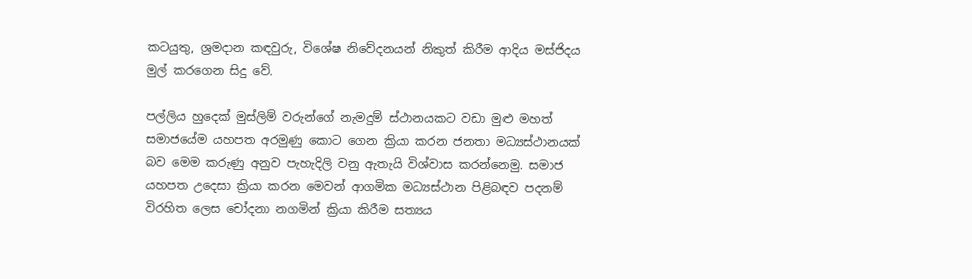කටයුතු, ශ්‍රමදාන කඳවුරු, විශේෂ නිවේදනයන් නිකුත් කිරීම ආදිය මස්ජිදය මුල් කරගෙන සිදු වේ.

පල්ලිය හුදෙක් මුස්ලිම් වරුන්ගේ නැමදුම් ස්ථානයකට වඩා මුළු මහත් සමාජයේම යහපත අරමුණු කොට ගෙන ක්‍රියා කරන ජනතා මධ්‍යස්ථානයක් බව මෙම කරුණු අනුව පැහැදිලි වනු ඇතැයි විශ්වාස කරන්නෙමු. සමාජ යහපත උදෙසා ක්‍රියා කරන මෙවන් ආගමික මධ්‍යස්ථාන පිළිබඳව පදනම් විරහිත ලෙස චෝදනා නගමින් ක්‍රියා කිරීම සත්‍යය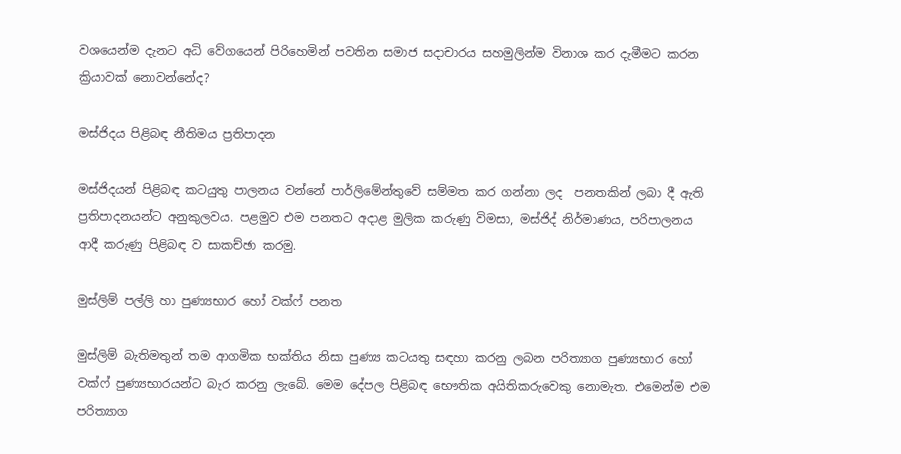වශයෙන්ම දැනට අධි වේගයෙන් පිරිහෙමින් පවතින සමාජ සදාචාරය සහමුලින්ම විනාශ කර දැමීමට කරන ක්‍රියාවක් නොවන්නේද?

මස්ජිදය පිළිබඳ නීතිමය ප්‍රතිපාදන

මස්ජිදයන් පිළිබඳ කටයුතු පාලනය වන්නේ පාර්ලිමේන්තුවේ සම්මත කර ගන්නා ලද  පනතකින් ලබා දී ඇති ප්‍රතිපාදනයන්ට අනුකුලවය. පළමුව එම පනතට අදාළ මුලික කරුණු විමසා, මස්ජිද් නිර්මාණය, පරිපාලනය ආදී කරුණු පිළිබඳ ව සාකච්ඡා කරමු.

මුස්ලිම් පල්ලි හා පුණ්‍යභාර හෝ වක්ෆ් පනත

මුස්ලිම් බැතිමතුන් තම ආගමික භක්තිය නිසා පුණ්‍ය කටයතු සඳහා කරනු ලබන පරිත්‍යාග පුණ්‍යභාර හෝ වක්ෆ් පුණ්‍යභාරයන්ට බැර කරනු ලැබේ. මෙම දේපල පිළිබඳ භෞතික අයිතිකරුවෙකු නොමැත. එමෙන්ම එම පරිත්‍යාග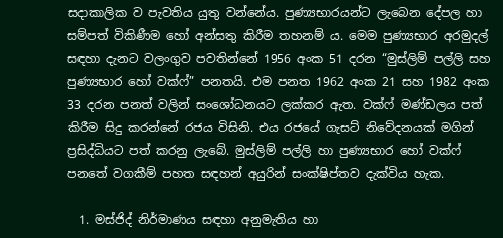සදාකාලික ව පැවතිය යුතු වන්නේය. පුණ්‍යභාරයන්ට ලැබෙන දේපල හා සම්පත් විකිණීම හෝ අන්සතු කිරීම තහනම් ය. මෙම පුණ්‍යභාර අරමුදල් සඳහා දැනට වලංගුව පවතින්නේ 1956 අංක 51 දරන “මුස්ලිම් පල්ලි සහ පුණ්‍යභාර හෝ වක්ෆ්” පනතයි. එම පනත 1962 අංක 21 සහ 1982 අංක 33 දරන පනත් වලින් සංශෝධනයට ලක්කර ඇත. වක්ෆ් මණ්ඩලය පත් කිරීම සිදු කරන්නේ රජය විසිනි. එය රජයේ ගැසට් නිවේදනයක් මගින් ප්‍රසිද්ධියට පත් කරනු ලැබේ. මුස්ලිම් පල්ලි හා පුණ්‍යභාර හෝ වක්ෆ් පනතේ වගකීම් පහත සඳහන් අයුරින් සංක්ෂිප්තව දැක්විය හැක.

  1. මස්ජිද් නිර්මාණය සඳහා අනුමැතිය හා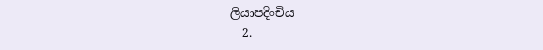ලියාපදිංචිය
  2.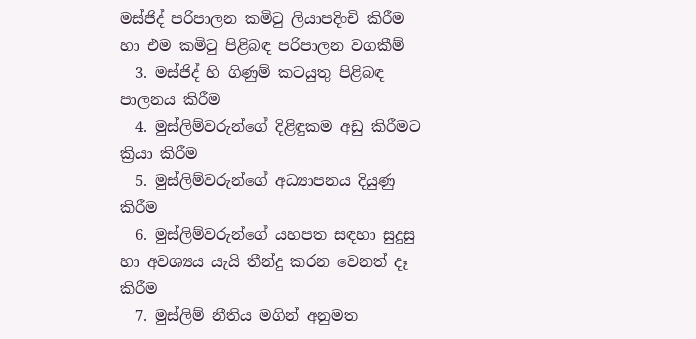මස්ජිද් පරිපාලන කමිටු ලියාපදිංචි කිරීම හා එම කමිටු පිළිබඳ පරිපාලන වගකීම්
  3. මස්ජිද් හි ගිණුම් කටයුතු පිළිබඳ පාලනය කිරීම
  4. මුස්ලිම්වරුන්ගේ දිළිඳුකම අඩු කිරීමට ක්‍රියා කිරීම
  5. මුස්ලිම්වරුන්ගේ අධ්‍යාපනය දියුණු කිරීම
  6. මුස්ලිම්වරුන්ගේ යහපත සඳහා සුදුසු හා අවශ්‍යය යැයි තීන්දු කරන වෙනත් දෑ කිරීම
  7. මුස්ලිම් නීතිය මගින් අනුමත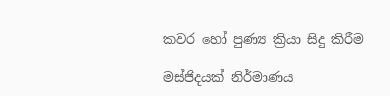කවර හෝ පුණ්‍ය ක්‍රියා සිදු කිරීම

මස්ජිදයක් නිර්මාණය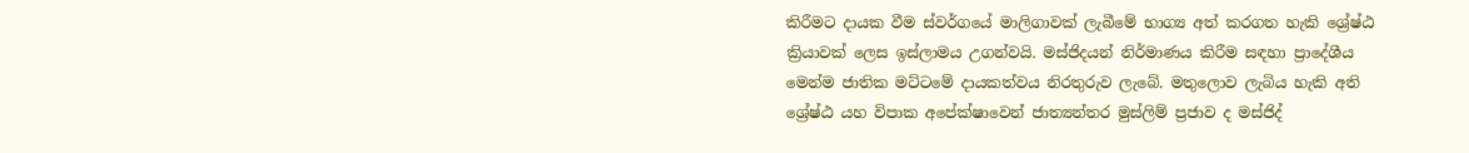කිරීමට දායක වීම ස්වර්ගයේ මාලිගාවක් ලැබීමේ භාග්‍ය අත් කරගත හැකි ශ්‍රේෂ්ඨ ක්‍රියාවක් ලෙස ඉස්ලාමය උගන්වයි. මස්ජිදයන් නිර්මාණය කිරීම සඳහා ප්‍රාදේශීය මෙන්ම ජාතික මට්ටමේ දායකත්වය නිරතුරුව ලැබේ. මතුලොව ලැබිය හැකි අති ශ්‍රේෂ්ඨ යහ විපාක අපේක්ෂාවෙන් ජාත්‍යන්තර මුස්ලිම් ප්‍රජාව ද මස්ජිද්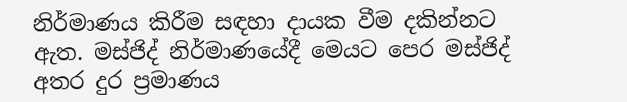නිර්මාණය කිරීම සඳහා දායක වීම දකින්නට ඇත. මස්ජිද් නිර්මාණයේදී මෙයට පෙර මස්ජිද් අතර දුර ප්‍රමාණය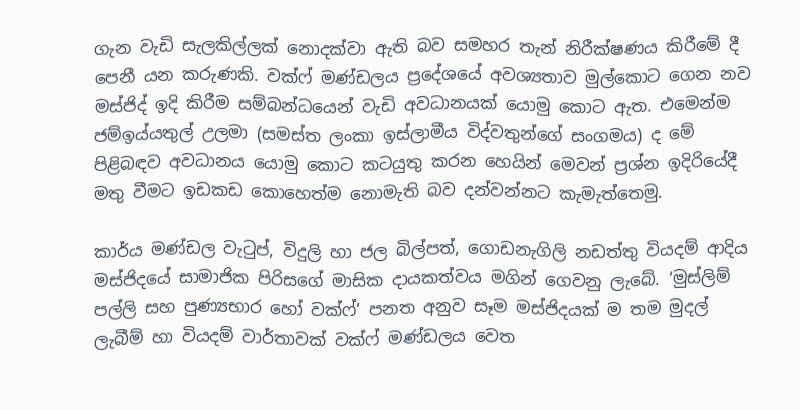ගැන වැඩි සැලකිල්ලක් නොදක්වා ඇති බව සමහර තැන් නිරීක්ෂණය කිරීමේ දී පෙනී යන කරුණකි. වක්ෆ් මණ්ඩලය ප්‍රදේශයේ අවශ්‍යතාව මුල්කොට ගෙන නව මස්ජිද් ඉදි කිරීම සම්බන්ධයෙන් වැඩි අවධානයක් යොමු කොට ඇත. එමෙන්ම ජම්ඉය්යතුල් උලමා (සමස්ත ලංකා ඉස්ලාමීය විද්වතුන්ගේ සංගමය) ද මේ පිළිබඳව අවධානය යොමු කොට කටයුතු කරන හෙයින් මෙවන් ප්‍රශ්න ඉදිරියේදී මතු වීමට ඉඩකඩ කොහෙත්ම නොමැති බව දන්වන්නට කැමැත්තෙමු.

කාර්ය මණ්ඩල වැටුප්, විදුලි හා ජල බිල්පත්, ගොඩනැගිලි නඩත්තු වියදම් ආදිය මස්ජිදයේ සාමාජික පිරිසගේ මාසික දායකත්වය මගින් ගෙවනු ලැබේ. ‘මුස්ලිම් පල්ලි සහ පුණ්‍යභාර හෝ වක්ෆ්’ පනත අනුව සෑම මස්ජිදයක් ම තම මුදල් ලැබීම් හා වියදම් වාර්තාවක් වක්ෆ් මණ්ඩලය වෙත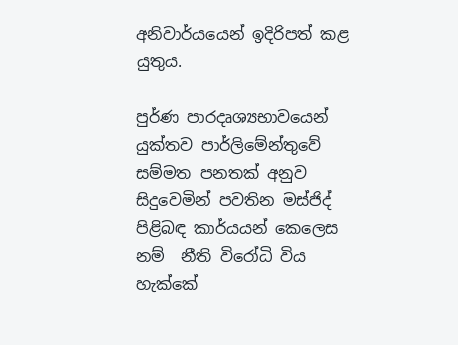අනිවාර්යයෙන් ඉදිරිපත් කළ යුතුය.

පුර්ණ පාරදෘශ්‍යභාවයෙන් යුක්තව පාර්ලිමේන්තුවේ සම්මත පනතක් අනුව  සිදුවෙමින් පවතින මස්ජිද් පිළිබඳ කාර්යයන් කෙලෙස නම්  නීති විරෝධි විය හැක්කේ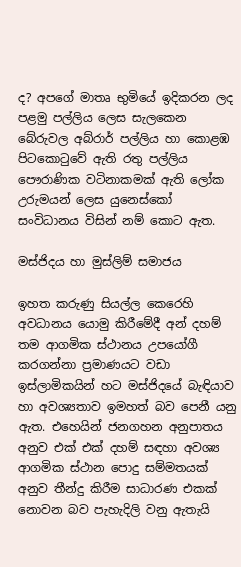ද? අපගේ මාතෘ භුමියේ ඉදිකරන ලද පළමු පල්ලිය ලෙස සැලකෙන බේරුවල අබ්රාර් පල්ලිය හා කොළඹ පිටකොටුවේ ඇති රතු පල්ලිය පෞරාණික වටිනාකමක් ඇති ලෝක උරුමයන් ලෙස යුනෙස්කෝ සංවිධානය විසින් නම් කොට ඇත.

මස්ජිදය හා මුස්ලිම් සමාජය

ඉහත කරුණු සියල්ල කෙරෙහි අවධානය යොමු කිරීමේදී අන් දහම් තම ආගමික ස්ථානය උපයෝගී කරගන්නා ප්‍රමාණයට වඩා ඉස්ලාමිකයින් හට මස්ජිදයේ බැඳියාව හා අවශ්‍යතාව ඉමහත් බව පෙනී යනු ඇත. එහෙයින් ජනගහන අනුපාතය අනුව එක් එක් දහම් සඳහා අවශ්‍ය ආගමික ස්ථාන පොදු සම්මතයක් අනුව තීන්දු කිරීම සාධාරණ එකක් නොවන බව පැහැදිලි වනු ඇතැයි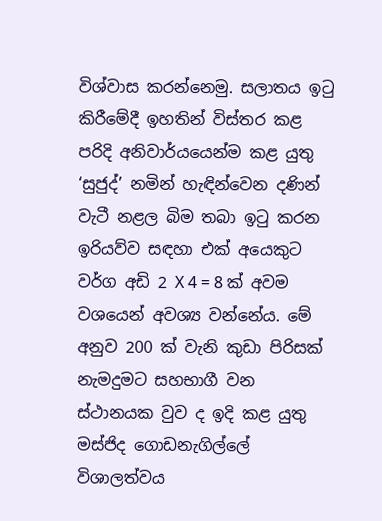විශ්වාස කරන්නෙමු. සලාතය ඉටු කිරීමේදී ඉහතින් විස්තර කළ පරිදි අනිවාර්යයෙන්ම කළ යුතු ‘සුජුද්’ නමින් හැඳින්වෙන දණින් වැටී නළල බිම තබා ඉටු කරන ඉරියව්ව සඳහා එක් අයෙකුට වර්ග අඩි 2 X 4 = 8 ක් අවම වශයෙන් අවශ්‍ය වන්නේය. මේ අනුව 200 ක් වැනි කුඩා පිරිසක් නැමදුමට සහභාගී වන ස්ථානයක වුව ද ඉදි කළ යුතු මස්ජිද ගොඩනැගිල්ලේ විශාලත්වය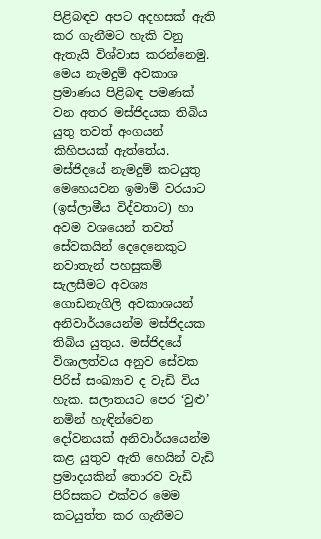පිළිබඳව අපට අදහසක් ඇති කර ගැනීමට හැකි වනු ඇතැයි විශ්වාස කරන්නෙමු. මෙය නැමදුම් අවකාශ ප්‍රමාණය පිළිබඳ පමණක් වන අතර මස්ජිදයක තිබිය යුතු තවත් අංගයන් කිහිපයක් ඇත්තේය. මස්ජිදයේ නැමදුම් කටයුතු මෙහෙයවන ඉමාම් වරයාට (ඉස්ලාමීය විද්වතාට) හා අවම වශයෙන් තවත් සේවකයින් දෙදෙනෙකුට නවාතැන් පහසුකම් සැලසීමට අවශ්‍ය ගොඩනැගිලි අවකාශයන් අනිවාර්යයෙන්ම මස්ජිදයක තිබිය යුතුය. මස්ජිදයේ විශාලත්වය අනුව සේවක පිරිස් සංඛ්‍යාව ද වැඩි විය හැක. සලාතයට පෙර ‘වුළු’ නමින් හැඳින්වෙන දෝවනයක් අනිවාර්යයෙන්ම කළ යුතුව ඇති හෙයින් වැඩි ප්‍රමාදයකින් තොරව වැඩි පිරිසකට එක්වර මෙම කටයුත්ත කර ගැනීමට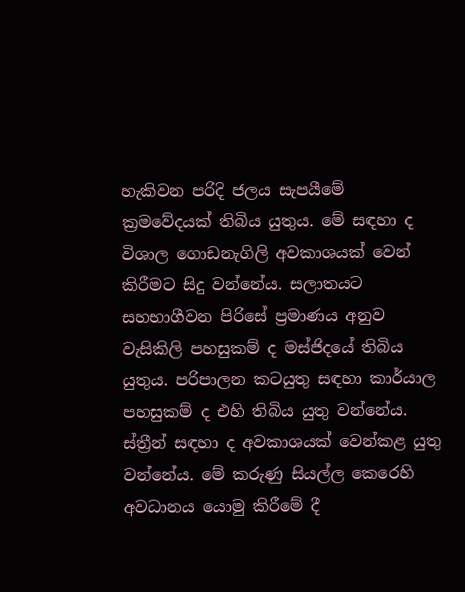හැකිවන පරිදි ජලය සැපයීමේ ක්‍රමවේදයක් තිබිය යුතුය. මේ සඳහා ද විශාල ගොඩනැගිලි අවකාශයක් වෙන් කිරීමට සිදු වන්නේය. සලාතයට සහභාගීවන පිරිසේ ප්‍රමාණය අනුව වැසිකිලි පහසුකම් ද මස්ජිදයේ තිබිය යුතුය. පරිපාලන කටයුතු සඳහා කාර්යාල පහසුකම් ද එහි තිබිය යුතු වන්නේය. ස්ත්‍රීන් සඳහා ද අවකාශයක් වෙන්කළ යුතු වන්නේය. මේ කරුණු සියල්ල කෙරෙහි අවධානය යොමු කිරීමේ දී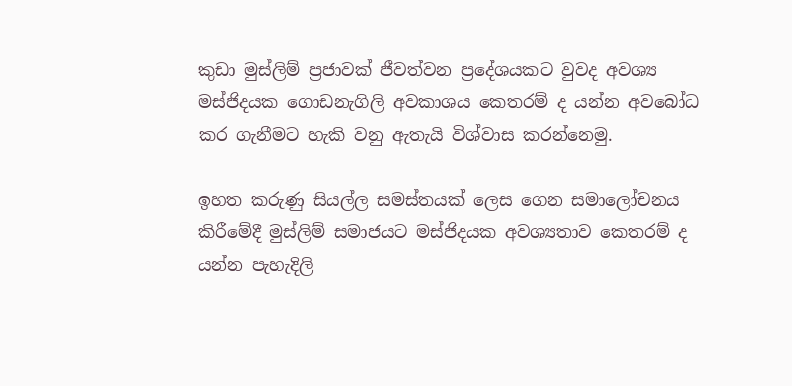කුඩා මුස්ලිම් ප්‍රජාවක් ජීවත්වන ප්‍රදේශයකට වුවද අවශ්‍ය මස්ජිදයක ගොඩනැගිලි අවකාශය කෙතරම් ද යන්න අවබෝධ කර ගැනීමට හැකි වනු ඇතැයි විශ්වාස කරන්නෙමු.

ඉහත කරුණු සියල්ල සමස්තයක් ලෙස ගෙන සමාලෝචනය කිරීමේදී මුස්ලිම් සමාජයට මස්ජිදයක අවශ්‍යතාව කෙතරම් ද යන්න පැහැදිලි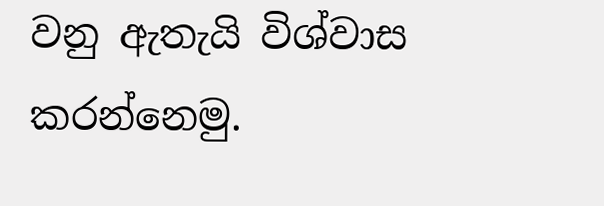වනු ඇතැයි විශ්වාස කරන්නෙමු.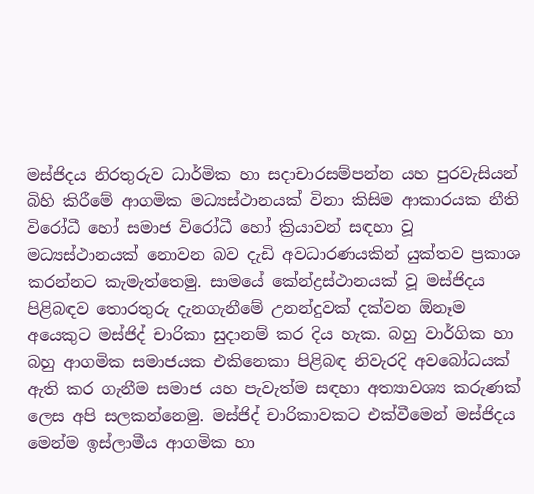මස්ජිදය නිරතුරුව ධාර්මික හා සදාචාරසම්පන්න යහ පුරවැසියන් බිහි කිරීමේ ආගමික මධ්‍යස්ථානයක් විනා කිසිම ආකාරයක නීති විරෝධී හෝ සමාජ විරෝධී හෝ ක්‍රියාවන් සඳහා වූ මධ්‍යස්ථානයක් නොවන බව දැඩි අවධාරණයකින් යුක්තව ප්‍රකාශ කරන්නට කැමැත්තෙමු. සාමයේ කේන්ද්‍රස්ථානයක් වූ මස්ජිදය පිළිබඳව තොරතුරු දැනගැනීමේ උනන්දුවක් දක්වන ඕනෑම අයෙකුට මස්ජිද් චාරිකා සුදානම් කර දිය හැක. බහු වාර්ගික හා බහු ආගමික සමාජයක එකිනෙකා පිළිබඳ නිවැරදි අවබෝධයක් ඇති කර ගැනීම සමාජ යහ පැවැත්ම සඳහා අත්‍යාවශ්‍ය කරුණක් ලෙස අපි සලකන්නෙමු. මස්ජිද් චාරිකාවකට එක්වීමෙන් මස්ජිදය මෙන්ම ඉස්ලාමීය ආගමික හා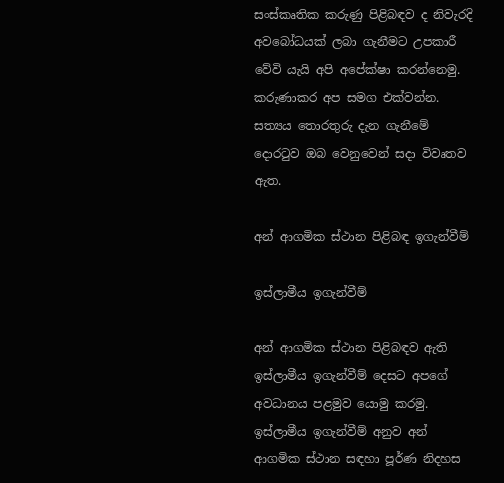සංස්කෘතික කරුණු පිළිබඳව ද නිවැරදි අවබෝධයක් ලබා ගැනීමට උපකාරී වේවි යැයි අපි අපේක්ෂා කරන්නෙමු. කරුණාකර අප සමග එක්වන්න. සත්‍යය තොරතුරු දැන ගැනීමේ දොරටුව ඔබ වෙනුවෙන් සදා විවෘතව ඇත.

අන් ආගමික ස්ථාන පිළිබඳ ඉගැන්වීම්

ඉස්ලාමීය ඉගැන්වීම්

අන් ආගමික ස්ථාන පිළිබඳව ඇති ඉස්ලාමීය ඉගැන්වීම් දෙසට අපගේ අවධානය පළමුව යොමු කරමු. ඉස්ලාමීය ඉගැන්වීම් අනුව අන් ආගමික ස්ථාන සඳහා පූර්ණ නිදහස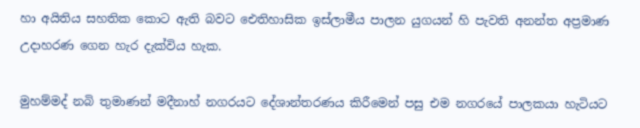හා අයිතිය සහතික කොට ඇති බවට ඓතිහාසික ඉස්ලාමීය පාලන යුගයන් හි පැවති අනන්ත අප්‍රමාණ උදාහරණ ගෙන හැර දැක්විය හැක.

මුහම්මද් නබි තුමාණන් මදීනාහ් නගරයට දේශාන්තරණය කිරීමෙන් පසු එම නගරයේ පාලකයා හැටියට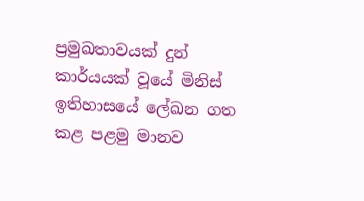ප්‍රමුඛතාවයක් දුන් කාර්යයක් වූයේ මිනිස් ඉතිහාසයේ ලේඛන ගත කළ පළමු මානව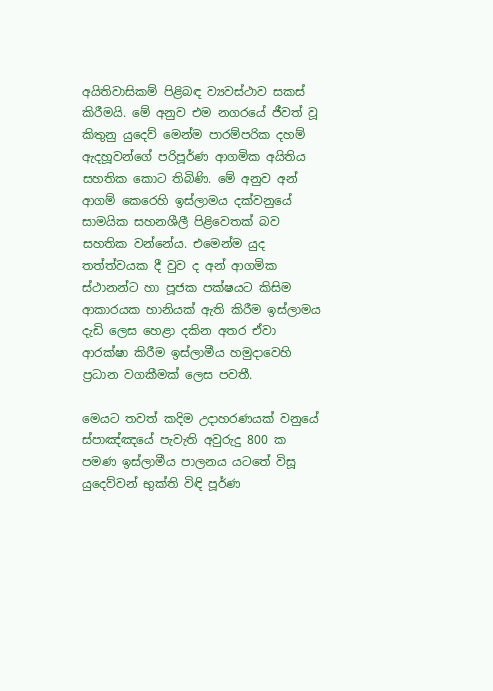අයිතිවාසිකම් පිළිබඳ ව්‍යවස්ථාව සකස් කිරීමයි. මේ අනුව එම නගරයේ ජීවත් වූ කිතුනු යුදෙව් මෙන්ම පාරම්පරික දහම් ඇදහූවන්ගේ පරිපූර්ණ ආගමික අයිතිය සහතික කොට තිබිණි. මේ අනුව අන් ආගම් කෙරෙහි ඉස්ලාමය දක්වනුයේ සාමයික සහනශීලී පිළිවෙතක් බව සහතික වන්නේය. එමෙන්ම යුද තත්ත්වයක දී වුව ද අන් ආගමික ස්ථානන්ට හා පූජක පක්ෂයට කිසිම ආකාරයක හානියක් ඇති කිරීම ඉස්ලාමය දැඩි ලෙස හෙළා දකින අතර ඒවා ආරක්ෂා කිරීම ඉස්ලාමීය හමුදාවෙහි ප්‍රධාන වගකීමක් ලෙස පවතී.

මෙයට තවත් කදිම උදාහරණයක් වනුයේ ස්පාඤ්ඤයේ පැවැති අවුරුදු 800 ක පමණ ඉස්ලාමීය පාලනය යටතේ විසූ යුදෙව්වන් භුක්ති විඳි පූර්ණ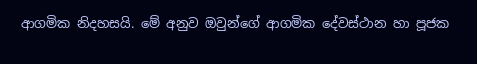ආගමික නිදහසයි. මේ අනුව ඔවුන්ගේ ආගමික දේවස්ථාන හා පූජක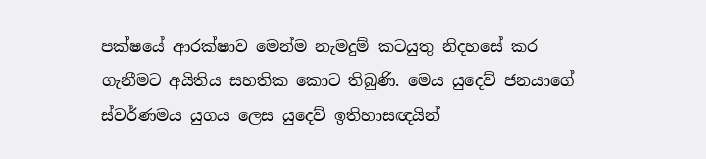පක්ෂයේ ආරක්ෂාව මෙන්ම නැමදුම් කටයුතු නිදහසේ කර ගැනීමට අයිතිය සහතික කොට තිබුණි. මෙය යුදෙව් ජනයාගේ ස්වර්ණමය යුගය ලෙස යුදෙව් ඉතිහාසඥයින්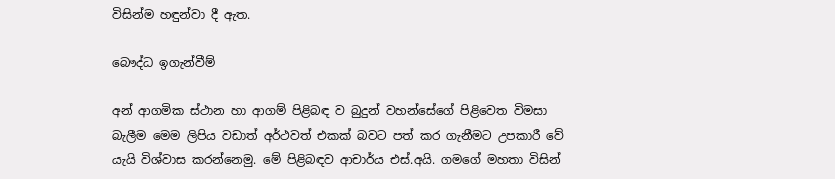විසින්ම හඳුන්වා දී ඇත.

බෞද්ධ ඉගැන්වීම්

අන් ආගමික ස්ථාන හා ආගම් පිළිබඳ ව බුදුන් වහන්සේගේ පිළිවෙත විමසා බැලීම මෙම ලිපිය වඩාත් අර්ථවත් එකක් බවට පත් කර ගැනීමට උපකාරී වේ යැයි විශ්වාස කරන්නෙමු. මේ පිළිබඳව ආචාර්ය එස්.අයි. ගමගේ මහතා විසින්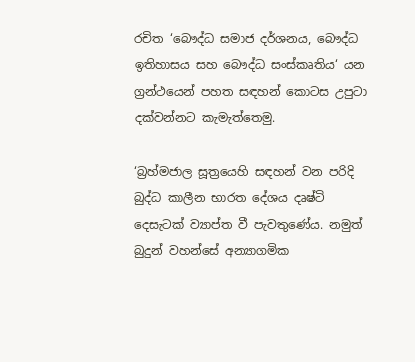රචිත ‘බෞද්ධ සමාජ දර්ශනය, බෞද්ධ ඉතිහාසය සහ බෞද්ධ සංස්කෘතිය‘ යන ග්‍රන්ථයෙන් පහත සඳහන් කොටස උපුටා දක්වන්නට කැමැත්තෙමු.

‘බ්‍රහ්මජාල සූත්‍රයෙහි සඳහන් වන පරිදි බුද්ධ කාලීන භාරත දේශය දෘෂ්ටි දෙසැටක් ව්‍යාප්ත වී පැවතුණේය. නමුත් බුදුන් වහන්සේ අන්‍යාගමික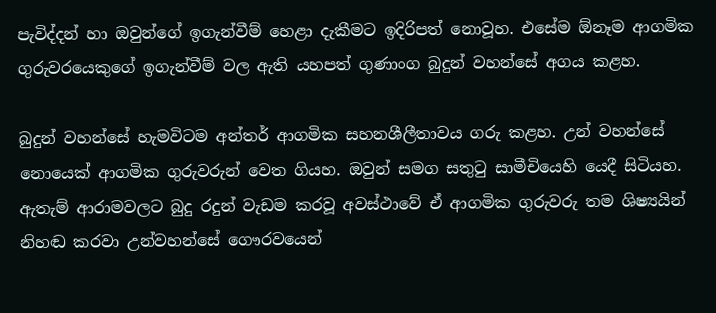පැවිද්දන් හා ඔවුන්ගේ ඉගැන්වීම් හෙළා දැකීමට ඉදිරිපත් නොවූහ. එසේම ඕනෑම ආගමික ගුරුවරයෙකුගේ ඉගැන්වීම් වල ඇති යහපත් ගුණාංග බුදුන් වහන්සේ අගය කළහ.

බුදුන් වහන්සේ හැමවිටම අන්තර් ආගමික සහනශීලීතාවය ගරු කළහ. උන් වහන්සේ නොයෙක් ආගමික ගුරුවරුන් වෙත ගියහ. ඔවුන් සමග සතුටු සාමීචියෙහි යෙදී සිටියහ. ඇතැම් ආරාමවලට බුදු රදුන් වැඩම කරවූ අවස්ථාවේ ඒ ආගමික ගුරුවරු තම ශිෂ්‍යයින් නිහඬ කරවා උන්වහන්සේ ගෞරවයෙන්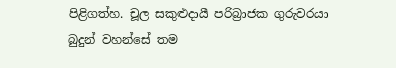පිළිගත්හ. චූල සකුළුදායී පරිබ්‍රාජක ගුරුවරයා බුදුන් වහන්සේ තම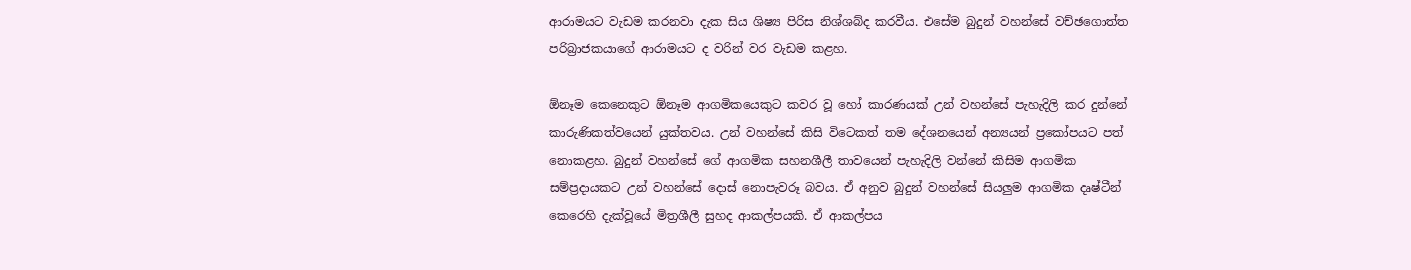ආරාමයට වැඩම කරනවා දැක සිය ශිෂ්‍ය පිරිස නිශ්ශබ්ද කරවීය. එසේම බුදුන් වහන්සේ වච්ඡගොත්ත පරිබ්‍රාජකයාගේ ආරාමයට ද වරින් වර වැඩම කළහ.

ඕනෑම කෙනෙකුට ඕනෑම ආගමිකයෙකුට කවර වූ හෝ කාරණයක් උන් වහන්සේ පැහැදිලි කර දුන්නේ කාරුණිකත්වයෙන් යුක්තවය. උන් වහන්සේ කිසි විටෙකත් තම දේශනයෙන් අන්‍යයන් ප්‍රකෝපයට පත් නොකළහ. බුදුන් වහන්සේ ගේ ආගමික සහනශීලී තාවයෙන් පැහැදිලි වන්නේ කිසිම ආගමික සම්ප්‍රදායකට උන් වහන්සේ දොස් නොපැවරූ බවය. ඒ අනුව බුදුන් වහන්සේ සියලුම ආගමික දෘෂ්ටීන් කෙරෙහි දැක්වූයේ මිත්‍රශීලී සුහද ආකල්පයකි. ඒ ආකල්පය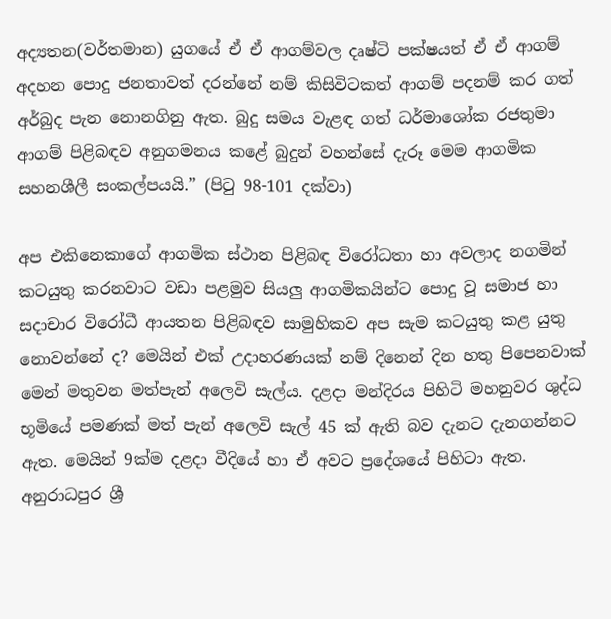අද්‍යතන(වර්තමාන) යුගයේ ඒ ඒ ආගම්වල දෘෂ්ටි පක්ෂයත් ඒ ඒ ආගම් අදහන පොදු ජනතාවත් දරන්නේ නම් කිසිවිටකත් ආගම් පදනම් කර ගත් අර්බුද පැන නොනගිනු ඇත. බුදු සමය වැළඳ ගත් ධර්මාශෝක රජතුමා ආගම් පිළිබඳව අනුගමනය කළේ බුදුන් වහන්සේ දැරූ මෙම ආගමික සහනශීලී සංකල්පයයි.” (පිටු 98-101 දක්වා)

අප එකිනෙකාගේ ආගමික ස්ථාන පිළිබඳ විරෝධතා හා අවලාද නගමින් කටයුතු කරනවාට වඩා පළමුව සියලු ආගමිකයින්ට පොදු වූ සමාජ හා සදාචාර විරෝධී ආයතන පිළිබඳව සාමුහිකව අප සැම කටයුතු කළ යුතු නොවන්නේ ද? මෙයින් එක් උදාහරණයක් නම් දිනෙන් දින හතු පිපෙනවාක් මෙන් මතුවන මත්පැන් අලෙවි සැල්ය. දළදා මන්දිරය පිහිටි මහනුවර ශුද්ධ භූමියේ පමණක් මත් පැන් අලෙවි සැල් 45 ක් ඇති බව දැනට දැනගන්නට ඇත. මෙයින් 9ක්ම දළදා වීදියේ හා ඒ අවට ප්‍රදේශයේ පිහිටා ඇත. අනුරාධපුර ශ්‍රී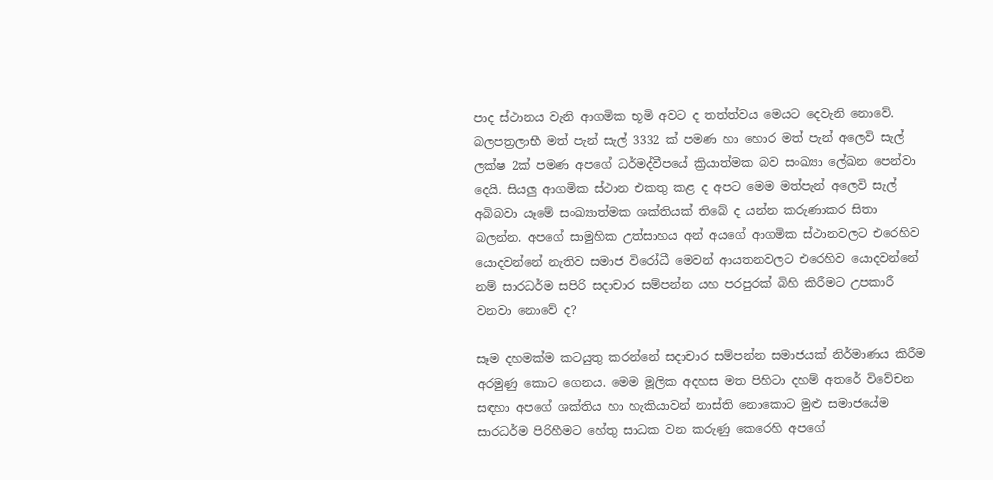පාද ස්ථානය වැනි ආගමික භූමි අවට ද තත්ත්වය මෙයට දෙවැනි නොවේ. බලපත්‍රලාභී මත් පැන් සැල් 3332 ක් පමණ හා හොර මත් පැන් අලෙවි සැල් ලක්ෂ 2ක් පමණ අපගේ ධර්මද්වීපයේ ක්‍රියාත්මක බව සංඛ්‍යා ලේඛන පෙන්වා දෙයි. සියලු ආගමික ස්ථාන එකතු කළ ද අපට මෙම මත්පැන් අලෙවි සැල් අබිබවා යෑමේ සංඛ්‍යාත්මක ශක්තියක් තිබේ ද යන්න කරුණාකර සිතා බලන්න. අපගේ සාමුහික උත්සාහය අන් අයගේ ආගමික ස්ථානවලට එරෙහිව යොදවන්නේ නැතිව සමාජ විරෝධී මෙවන් ආයතනවලට එරෙහිව යොදවන්නේ නම් සාරධර්ම සපිරි සදාචාර සම්පන්න යහ පරපුරක් බිහි කිරීමට උපකාරී වනවා නොවේ ද?

සෑම දහමක්ම කටයුතු කරන්නේ සදාචාර සම්පන්න සමාජයක් නිර්මාණය කිරීම අරමුණු කොට ගෙනය. මෙම මූලික අදහස මත පිහිටා දහම් අතරේ විවේචන සඳහා අපගේ ශක්තිය හා හැකියාවන් නාස්ති නොකොට මුළු සමාජයේම සාරධර්ම පිරිහීමට හේතු සාධක වන කරුණු කෙරෙහි අපගේ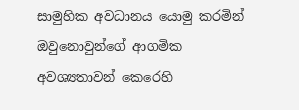සාමුහික අවධානය යොමු කරමින් ඔවුනොවුන්ගේ ආගමික අවශ්‍යතාවන් කෙරෙහි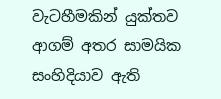වැටහීමකින් යුක්තව ආගම් අතර සාමයික සංහිදියාව ඇති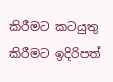කිරීමට කටයුතු කිරීමට ඉදිරිපත්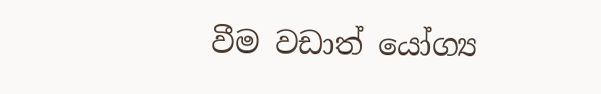වීම වඩාත් යෝග්‍ය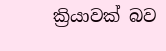ක්‍රියාවක් බව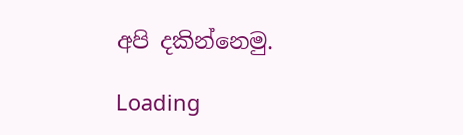අපි දකින්නෙමු.

Loading